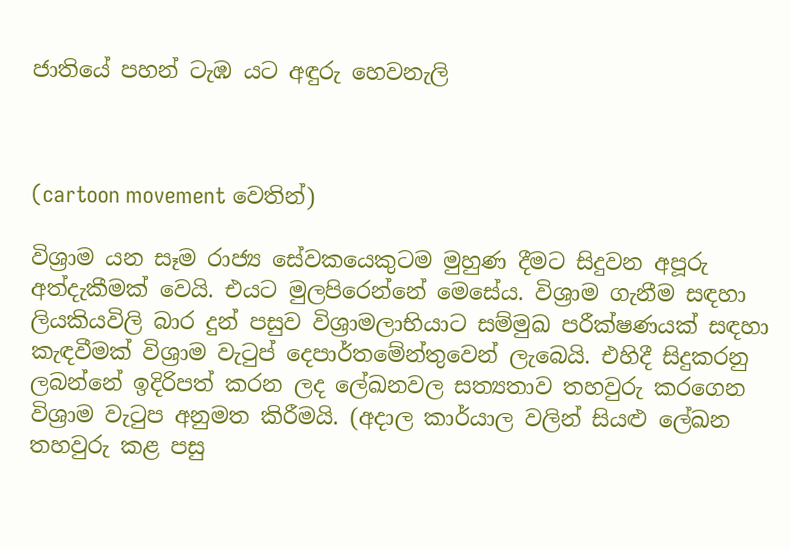ජාතියේ පහන් ටැඹ යට අඳුරු හෙවනැලි



(cartoon movement වෙතින්)

විශ්‍රාම යන සෑම රාජ්‍ය සේවකයෙකුටම මුහුණ දීමට සිදුවන අපූරු අත්දැකීමක් වෙයි. එයට මුලපිරෙන්නේ මෙසේය. විශ්‍රාම ගැනීම සඳහා ලියකියවිලි බාර දුන් පසුව විශ්‍රාමලාභියාට සම්මුඛ පරීක්ෂණයක් සඳහා කැඳවීමක් විශ්‍රාම වැටුප් දෙපාර්තමේන්තුවෙන් ලැබෙයි. එහිදී සිදුකරනු ලබන්නේ ඉදිරිපත් කරන ලද ලේඛනවල සත්‍යතාව තහවුරු කරගෙන විශ්‍රාම වැටුප අනුමත කිරීමයි. (අදාල කාර්යාල වලින් සියළු ලේඛන තහවුරු කළ පසු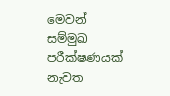මෙවන් සම්මුඛ පරීක්ෂණයක් නැවත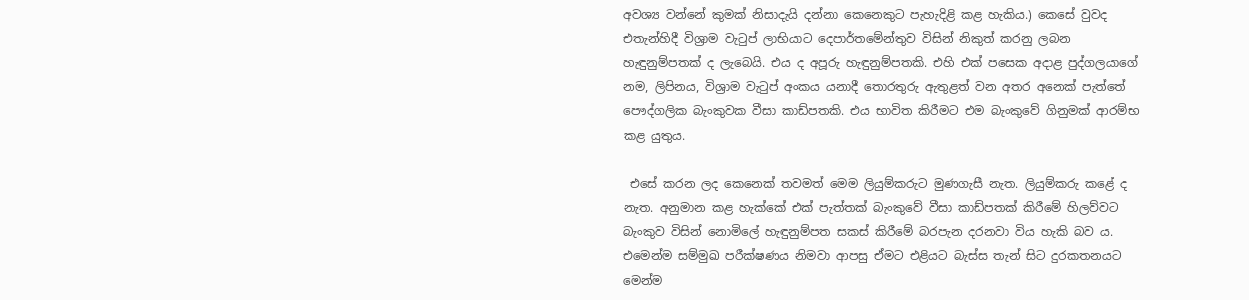අවශ්‍ය වන්නේ කුමක් නිසාදැයි දන්නා කෙනෙකුට පැහැදිළි කළ හැකිය.) කෙසේ වුවද එතැන්හිදී විශ්‍රාම වැටුප් ලාභියාට දෙපාර්තමේන්තුව විසින් නිකුත් කරනු ලබන හැඳුනුම්පතක් ද ලැබෙයි. එය ද අපූරු හැඳුනුම්පතකි. එහි එක් පසෙක අදාළ පුද්ගලයාගේ නම, ලිපිනය, විශ්‍රාම වැටුප් අංකය යනාදී තොරතුරු ඇතුළත් වන අතර අනෙක් පැත්තේ පෞද්ගලික බැංකුවක වීසා කාඩ්පතකි. එය භාවිත කිරීමට එම බැංකුවේ ගිනුමක් ආරම්භ කළ යුතුය.

 එසේ කරන ලද කෙනෙක් තවමත් මෙම ලියුම්කරුට මුණගැසී නැත. ලියුම්කරු කළේ ද නැත. අනුමාන කළ හැක්කේ එක් පැත්තක් බැංකුවේ වීසා කාඩ්පතක් කිරීමේ හිලව්වට බැංකුව විසින් නොමිලේ හැඳුනුම්පත සකස් කිරීමේ බරපැන දරනවා විය හැකි බව ය. එමෙන්ම සම්මුඛ පරීක්ෂණය නිමවා ආපසු ඒමට එළියට බැස්ස තැන් සිට දුරකතනයට මෙන්ම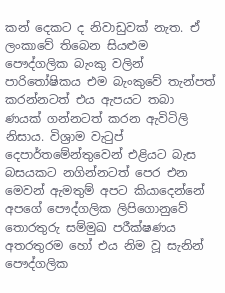කන් දෙකට ද නිවාඩුවක් නැත. ඒ ලංකාවේ තිබෙන සියළුම පෞද්ගලික බැංකු වලින් පාරිතෝෂිකය එම බැංකුවේ තැන්පත් කරන්නටත් එය ඇපයට තබා ණයක් ගන්නටත් කරන ඇවිටිලි නිසාය. විශ්‍රාම වැටුප් දෙපාර්තමේන්තුවෙන් එළියට බැස බසයකට නගින්නටත් පෙර එන මෙවන් ඇමතුම් අපට කියාදෙන්නේ අපගේ පෞද්ගලික ලිපිගොනුවේ තොරතුරු සම්මුඛ පරීක්ෂණය අතරතුරම හෝ එය නිම වූ සැනින් පෞද්ගලික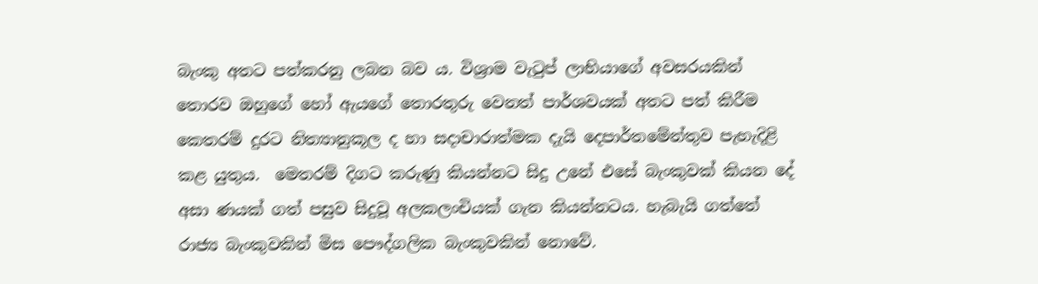බැංකු අතට පත්කරනු ලබන බව ය. විශ්‍රාම වැටුප් ලාභියාගේ අවසරයකින් තොරව ඔහුගේ හෝ ඇයගේ තොරතුරු වෙනත් පාර්ශවයක් අතට පත් කිරීම කෙතරම් දුරට නිත්‍යානුකූල ද හා සදාචාරාත්මක දැයි දෙපාර්තමේන්තුව පැහැදිළි කළ යුතුය.  මෙතරම් දිගට කරුණු කියන්නට සිදු උනේ එසේ බැංකුවක් කියන දේ අසා ණයක් ගත් පසුව සිදුවූ අලකලංචියක් ගැන කියන්නටය. හැබැයි ගත්තේ රාජ්‍ය බැංකුවකින් මිස පෞද්ගලික බැංකුවකින් නොවේ.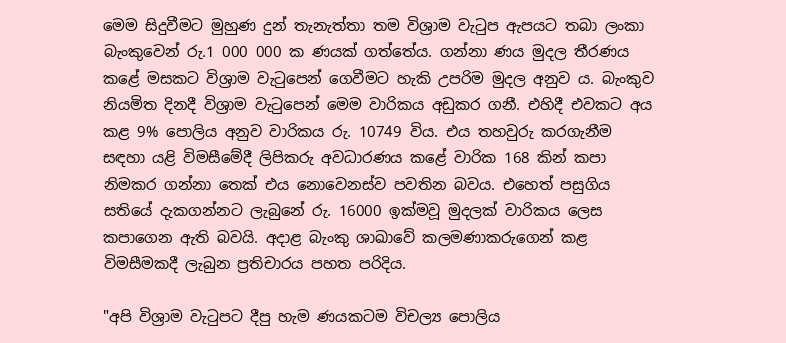මෙම සිදුවීමට මුහුණ දුන් තැනැත්තා තම විශ්‍රාම වැටුප ඇපයට තබා ලංකා බැංකුවෙන් රු.1 000 000 ක ණයක් ගත්තේය. ගන්නා ණය මුදල තීරණය කළේ මසකට විශ්‍රාම වැටුපෙන් ගෙවීමට හැකි උපරිම මුදල අනුව ය. බැංකුව නියමිත දිනදී විශ්‍රාම වැටුපෙන් මෙම වාරිකය අඩුකර ගනී. එහිදී එවකට අය කළ 9% පොලිය අනුව වාරිකය රු. 10749 විය. එය තහවුරු කරගැනීම සඳහා යළි විමසීමේදී ලිපිකරු අවධාරණය කළේ වාරික 168 කින් කපා නිමකර ගන්නා තෙක් එය නොවෙනස්ව පවතින බවය. එහෙත් පසුගිය සතියේ දැකගන්නට ලැබුනේ රු. 16000 ඉක්මවූ මුදලක් වාරිකය ලෙස කපාගෙන ඇති බවයි. අදාළ බැංකු ශාඛාවේ කලමණාකරුගෙන් කළ විමසීමකදී ලැබුන ප්‍රතිචාරය පහත පරිදිය.

"අපි විශ්‍රාම වැටුපට දීපු හැම ණයකටම විචල්‍ය පොලිය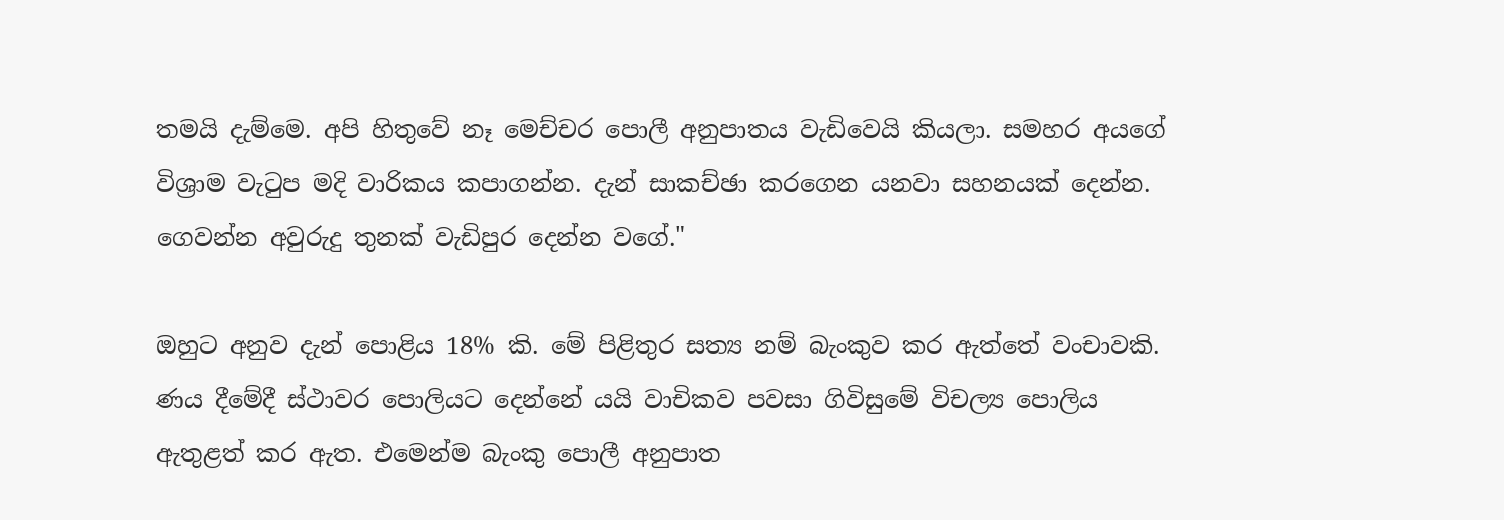තමයි දැම්මෙ. අපි හිතුවේ නෑ මෙච්චර පොලී අනුපාතය වැඩිවෙයි කියලා. සමහර අයගේ විශ්‍රාම වැටුප මදි වාරිකය කපාගන්න. දැන් සාකච්ඡා කරගෙන යනවා සහනයක් දෙන්න. ගෙවන්න අවුරුදු තුනක් වැඩිපුර දෙන්න වගේ."

ඔහුට අනුව දැන් පොළිය 18% කි. මේ පිළිතුර සත්‍ය නම් බැංකුව කර ඇත්තේ වංචාවකි. ණය දීමේදී ස්ථාවර පොලියට දෙන්නේ යයි වාචිකව පවසා ගිවිසුමේ විචල්‍ය පොලිය ඇතුළත් කර ඇත. එමෙන්ම බැංකු පොලී අනුපාත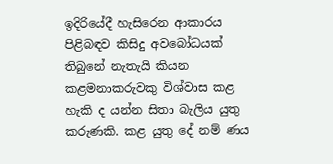ඉදිරියේදී හැසිරෙන ආකාරය පිළිබඳව කිසිදු අවබෝධයක් තිබුනේ නැතැයි කියන කළමනාකරුවකු විශ්වාස කළ හැකි ද යන්න සිතා බැලිය යුතු කරුණකි. කළ යුතු දේ නම් ණය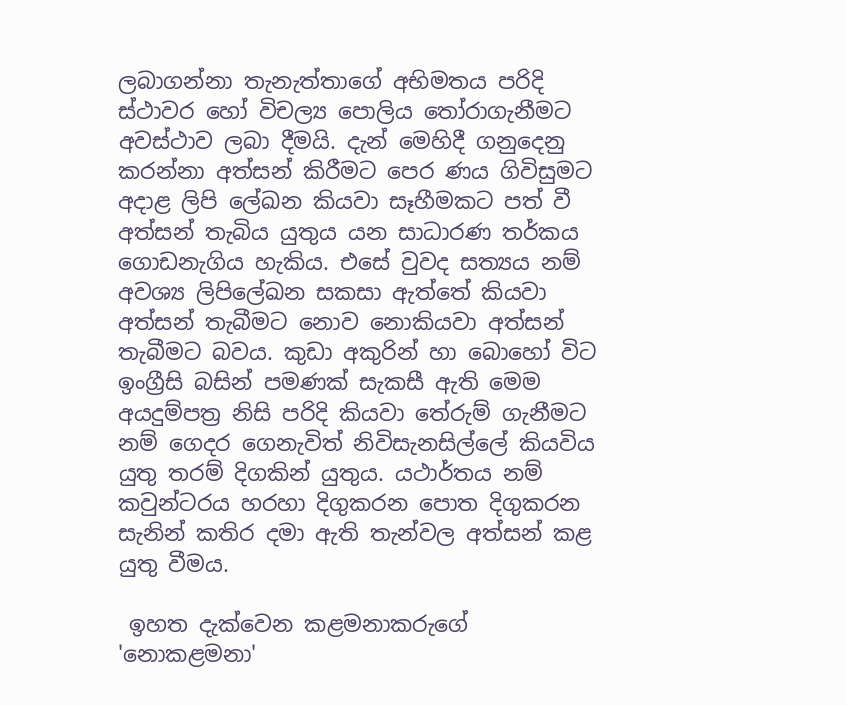ලබාගන්නා තැනැත්තාගේ අභිමතය පරිදි ස්ථාවර හෝ විචල්‍ය පොලිය තෝරාගැනීමට අවස්ථාව ලබා දීමයි. දැන් මෙහිදී ගනුදෙනු කරන්නා අත්සන් කිරීමට පෙර ණය ගිවිසුමට අදාළ ලිපි ලේඛන කියවා සෑහීමකට පත් වී අත්සන් තැබිය යුතුය යන සාධාරණ තර්කය ගොඩනැගිය හැකිය. එසේ වුවද සත්‍යය නම් අවශ්‍ය ලිපිලේඛන සකසා ඇත්තේ කියවා අත්සන් තැබීමට නොව නොකියවා අත්සන් තැබීමට බවය. කුඩා අකුරින් හා බොහෝ විට ඉංග්‍රීසි බසින් පමණක් සැකසී ඇති මෙම අයදුම්පත්‍ර නිසි පරිදි කියවා තේරුම් ගැනීමට නම් ගෙදර ගෙනැවිත් නිවිසැනසිල්ලේ කියවිය යුතු තරම් දිගකින් යුතුය. යථාර්තය නම් කවුන්ටරය හරහා දිගුකරන පොත දිගුකරන සැනින් කතිර දමා ඇති තැන්වල අත්සන් කළ යුතු වීමය.

 ඉහත දැක්වෙන කළමනාකරුගේ 'නොකළමනා'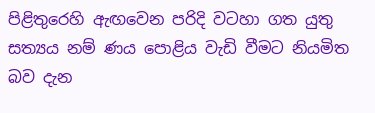පිළිතුරෙහි ඇඟවෙන පරිදි වටහා ගත යුතු සත්‍යය නම් ණය පොළිය වැඩි වීමට නියමිත බව දැන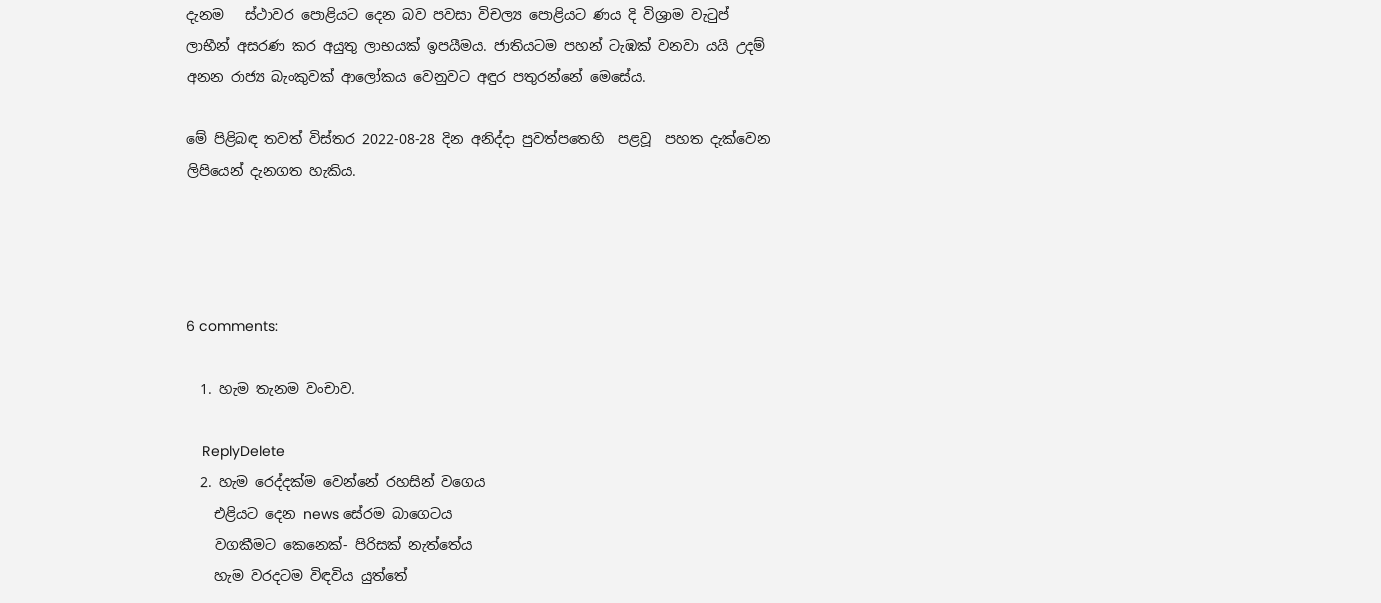දැනම   ස්ථාවර පොළියට දෙන බව පවසා විචල්‍ය පොළියට ණය දි විශ්‍රාම වැටුප් ලාභීන් අසරණ කර අයුතු ලාභයක් ඉපයීමය. ජාතියටම පහන් ටැඹක් වනවා යයි උදම් අනන රාජ්‍ය බැංකුවක් ආලෝකය වෙනුවට අඳුර පතුරන්නේ මෙසේය.

මේ පිළිබඳ තවත් විස්තර 2022-08-28 දින අනිද්දා පුවත්පතෙහි  පළවූ  පහත දැක්වෙන  ලිපියෙන් දැනගත හැකිය.




6 comments:

  1. හැම තැනම වංචාව.

    ReplyDelete
  2. හැම රෙද්දක්ම වෙන්නේ රහසින් වගෙය
    එළියට දෙන news සේරම බාගෙටය
    වගකීමට කෙනෙක්- පිරිසක් නැත්තේය
    හැම වරදටම විඳවිය යුත්තේ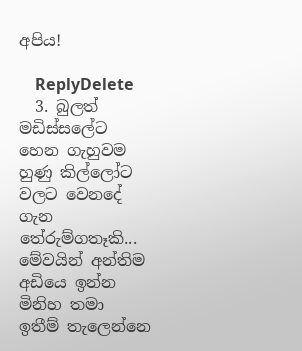අපිය!

    ReplyDelete
  3. බුලත් මඩිස්සලේට හෙන ගැහුවම හුණු කිල්ලෝට වලට වෙනදේ ගැන තේරුම්ගතෑකි... මේවයින් අන්තිම අඩියෙ ඉන්න මිනිහ තමා ඉතීම් තැලෙන්නෙ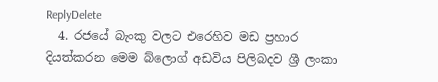ReplyDelete
  4. රජයේ බැංකු වලට එරෙහිව මඩ ප්‍රහාර දියත්කරන මෙම බ්ලොග් අඩවිය පිලිබදව ශ්‍රී ලංකා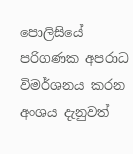පොලිසියේ පරිගණක අපරාධ විමර්ශනය කරන අංශය දැනුවත්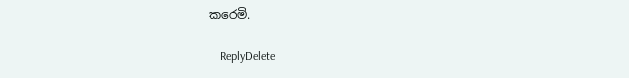කරෙමි.

    ReplyDelete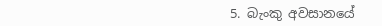5. බැංකු අවසානයේ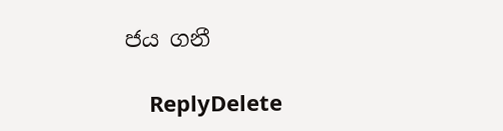ජය ගනී

    ReplyDelete